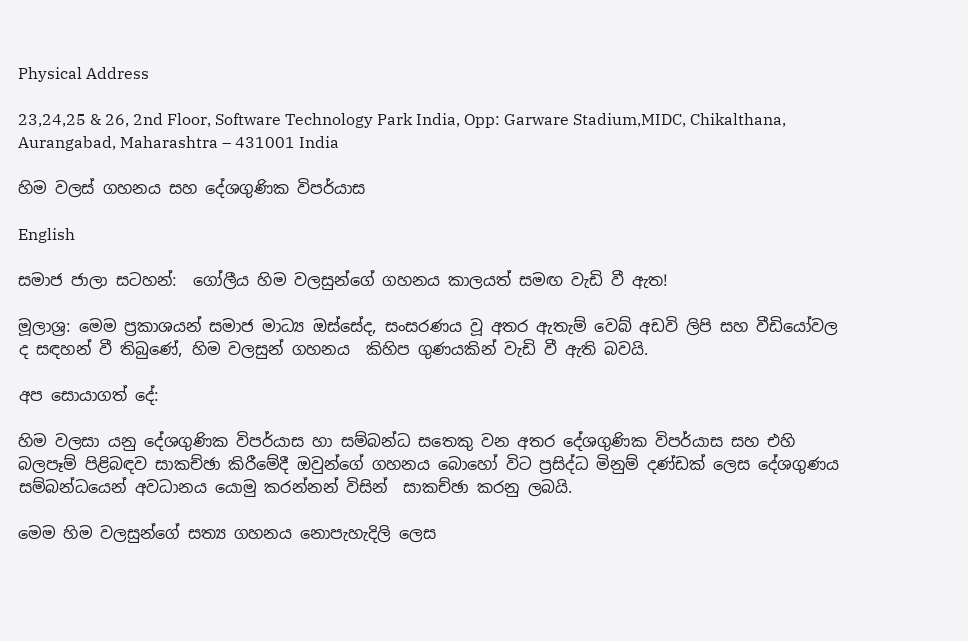Physical Address

23,24,25 & 26, 2nd Floor, Software Technology Park India, Opp: Garware Stadium,MIDC, Chikalthana, Aurangabad, Maharashtra – 431001 India

හිම වලස් ගහනය සහ දේශගුණික විපර්යාස

English

සමාජ ජාලා සටහන්:  ගෝලීය හිම වලසුන්ගේ ගහනය කාලයත් සමඟ වැඩි වී ඇත!

මූලාශ්‍ර: මෙම ප්‍රකාශයන් සමාජ මාධ්‍ය ඔස්සේද, සංසරණය වූ අතර ඇතැම් වෙබ් අඩවි ලිපි සහ වීඩියෝවල ද සඳහන් වී තිබුණේ, හිම වලසුන් ගහනය  කිහිප ගුණයකින් වැඩි වී ඇති බවයි.

අප සොයාගත් දේ:

හිම වලසා යනු දේශගුණික විපර්යාස හා සම්බන්ධ සතෙකු වන අතර දේශගුණික විපර්යාස සහ එහි බලපෑම් පිළිබඳව සාකච්ඡා කිරීමේදී ඔවුන්ගේ ගහනය බොහෝ විට ප්‍රසිද්ධ මිනුම් දණ්ඩක් ලෙස දේශගුණය සම්බන්ධයෙන් අවධානය යොමු කරන්නන් විසින්  සාකච්ඡා කරනු ලබයි.

මෙම හිම වලසුන්ගේ සත්‍ය ගහනය නොපැහැදිලි ලෙස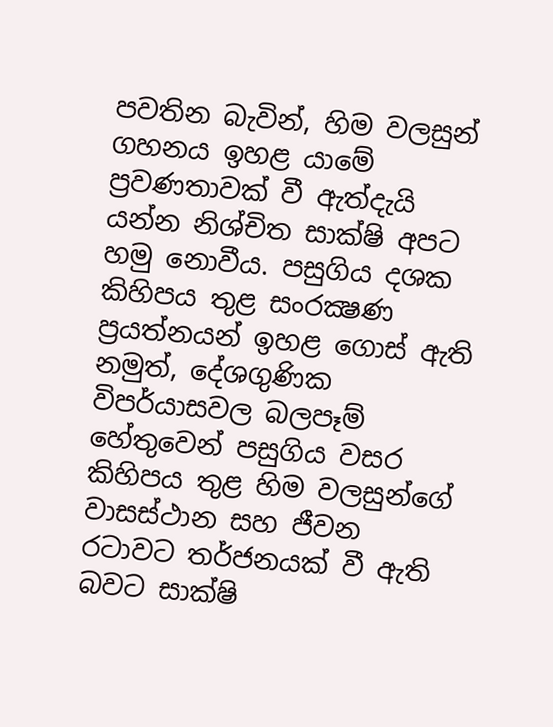පවතින බැවින්, හිම වලසුන් ගහනය ඉහළ යාමේ ප්‍රවණතාවක් වී ඇත්දැයි යන්න නිශ්චිත සාක්ෂි අපට හමු නොවීය. පසුගිය දශක කිහිපය තුළ සංරක්‍ෂණ ප්‍රයත්නයන් ඉහළ ගොස් ඇති නමුත්, දේශගුණික විපර්යාසවල බලපෑම් හේතුවෙන් පසුගිය වසර කිහිපය තුළ හිම වලසුන්ගේ වාසස්ථාන සහ ජීවන රටාවට තර්ජනයක් වී ඇති බවට සාක්ෂි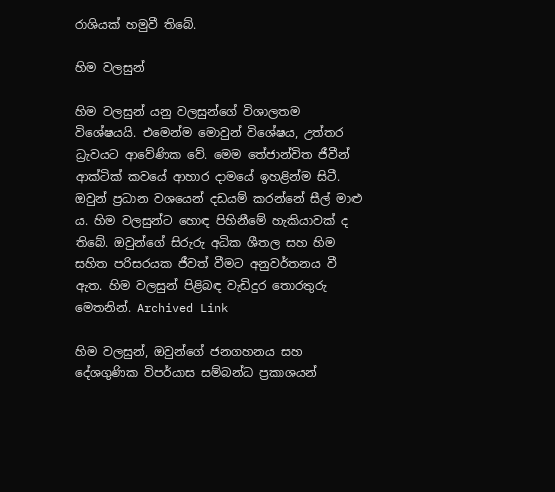රාශියක් හමුවී තිබේ.

හිම වලසුන්

හිම වලසුන් යනු වලසුන්ගේ විශාලතම විශේෂයයි. එමෙන්ම මොවුන් විශේෂය, උත්තර ධ්‍රැවයට ආවේණික වේ. මෙම තේජාන්විත ජීවීන් ආක්ටික් කවයේ ආහාර දාමයේ ඉහළින්ම සිටී. ඔවුන් ප්‍රධාන වශයෙන් දඩයම් කරන්නේ සීල් මාළු ය. හිම වලසුන්ට හොඳ පිහිනීමේ හැකියාවක් ද තිබේ. ඔවුන්ගේ සිරුරු අධික ශීතල සහ හිම සහිත පරිසරයක ජීවත් වීමට අනුවර්තනය වී ඇත. හිම වලසුන් පිළිබඳ වැඩිදුර තොරතුරු මෙතනින්. Archived Link

හිම වලසුන්, ඔවුන්ගේ ජනගහනය සහ දේශගුණික විපර්යාස සම්බන්ධ ප්‍රකාශයන්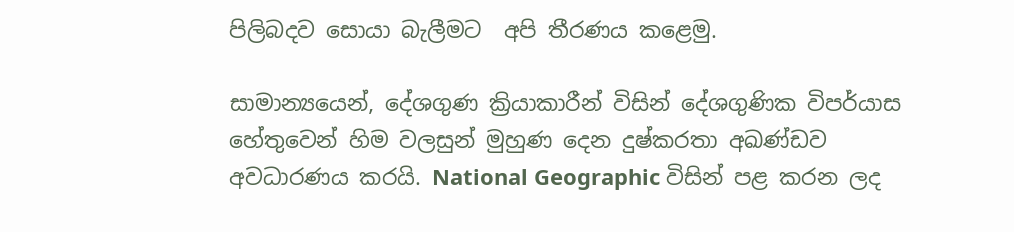පිලිබදව සොයා බැලීමට  අපි තීරණය කළෙමු.

සාමාන්‍යයෙන්, දේශගුණ ක්‍රියාකාරීන් විසින් දේශගුණික විපර්යාස හේතුවෙන් හිම වලසුන් මුහුණ දෙන දුෂ්කරතා අඛණ්ඩව අවධාරණය කරයි. National Geographic විසින් පළ කරන ලද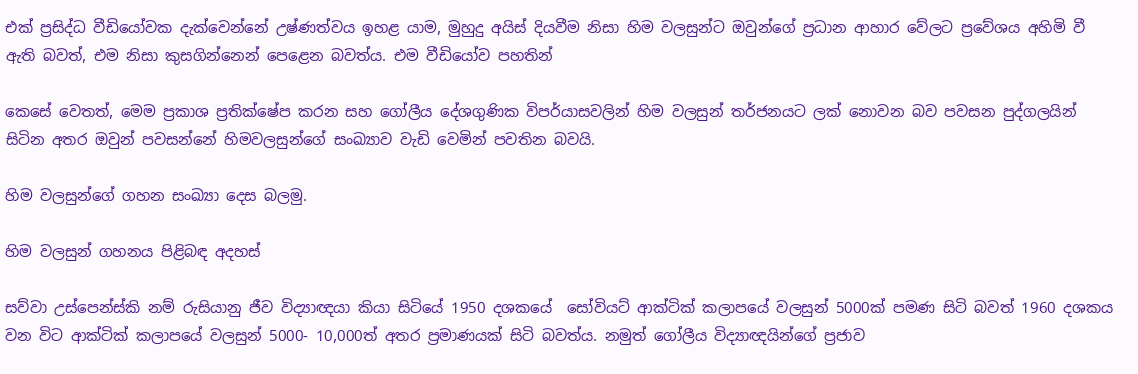එක් ප්‍රසිද්ධ වීඩියෝවක දැක්වෙන්නේ උෂ්ණත්වය ඉහළ යාම, මුහුදු අයිස් දියවීම නිසා හිම වලසුන්ට ඔවුන්ගේ ප්‍රධාන ආහාර වේලට ප්‍රවේශය අහිමි වී ඇති බවත්, එම නිසා කුසගින්නෙන් පෙළෙන බවත්ය. එම වීඩියෝව පහතින්

කෙසේ වෙතත්, මෙම ප්‍රකාශ ප්‍රතික්ෂේප කරන සහ ගෝලීය දේශගුණික විපර්යාසවලින් හිම වලසුන් තර්ජනයට ලක් නොවන බව පවසන පුද්ගලයින් සිටින අතර ඔවුන් පවසන්නේ හිමවලසුන්ගේ සංඛ්‍යාව වැඩි වෙමින් පවතින බවයි.

හිම වලසුන්ගේ ගහන සංඛ්‍යා දෙස බලමු.

හිම වලසුන් ගහනය පිළිබඳ අදහස්

සව්වා උස්පෙන්ස්කි නම් රුසියානු ජීව විද්‍යාඥයා කියා සිටියේ 1950 දශකයේ  සෝවියට් ආක්ටික් කලාපයේ වලසුන් 5000ක් පමණ සිටි බවත් 1960 දශකය වන විට ආක්ටික් කලාපයේ වලසුන් 5000- 10,000ත් අතර ප්‍රමාණයක් සිටි බවත්ය. නමුත් ගෝලීය විද්‍යාඥයින්ගේ ප්‍රජාව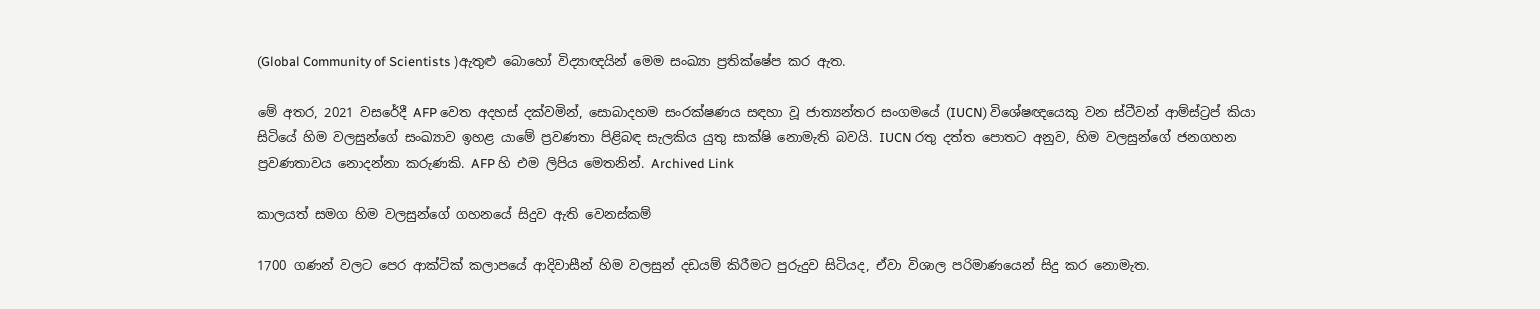(Global Community of Scientists )ඇතුළු බොහෝ විද්‍යාඥයින් මෙම සංඛ්‍යා ප්‍රතික්ෂේප කර ඇත.

මේ අතර, 2021 වසරේදී AFP වෙත අදහස් දක්වමින්, සොබාදහම සංරක්ෂණය සඳහා වූ ජාත්‍යන්තර සංගමයේ (IUCN) විශේෂඥයෙකු වන ස්ටීවන් ආම්ස්ට්‍රප් කියා සිටියේ හිම වලසුන්ගේ සංඛ්‍යාව ඉහළ යාමේ ප්‍රවණතා පිළිබඳ සැලකිය යුතු සාක්ෂි නොමැති බවයි. IUCN රතු දත්ත පොතට අනුව, හිම වලසුන්ගේ ජනගහන ප්‍රවණතාවය නොදන්නා කරුණකි. AFP හි එම ලිපිය මෙතනින්. Archived Link

කාලයත් සමග හිම වලසුන්ගේ ගහනයේ සිදුව ඇති වෙනස්කම්

1700 ගණන් වලට පෙර ආක්ටික් කලාපයේ ආදිවාසීන් හිම වලසුන් දඩයම් කිරීමට පුරුදුව සිටියද, ඒවා විශාල පරිමාණයෙන් සිදු කර නොමැත.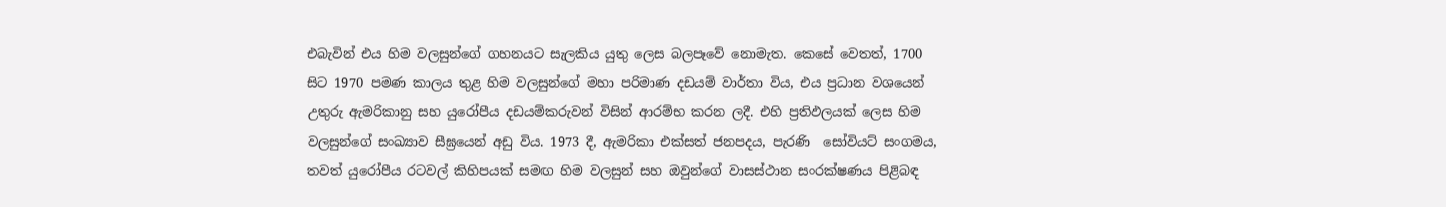එබැවින් එය හිම වලසුන්ගේ ගහනයට සැලකිය යුතු ලෙස බලපෑවේ නොමැත. කෙසේ වෙතත්, 1700 සිට 1970 පමණ කාලය තුළ හිම වලසුන්ගේ මහා පරිමාණ දඩයම් වාර්තා විය, එය ප්‍රධාන වශයෙන් උතුරු ඇමරිකානු සහ යුරෝපීය දඩයම්කරුවන් විසින් ආරම්භ කරන ලදී. එහි ප්‍රතිඵලයක් ලෙස හිම වලසුන්ගේ සංඛ්‍යාව සීඝ්‍රයෙන් අඩු විය. 1973 දී, ඇමරිකා එක්සත් ජනපදය, පැරණි  සෝවියට් සංගමය, තවත් යුරෝපීය රටවල් කිහිපයක් සමඟ හිම වලසුන් සහ ඔවුන්ගේ වාසස්ථාන සංරක්ෂණය පිළිබඳ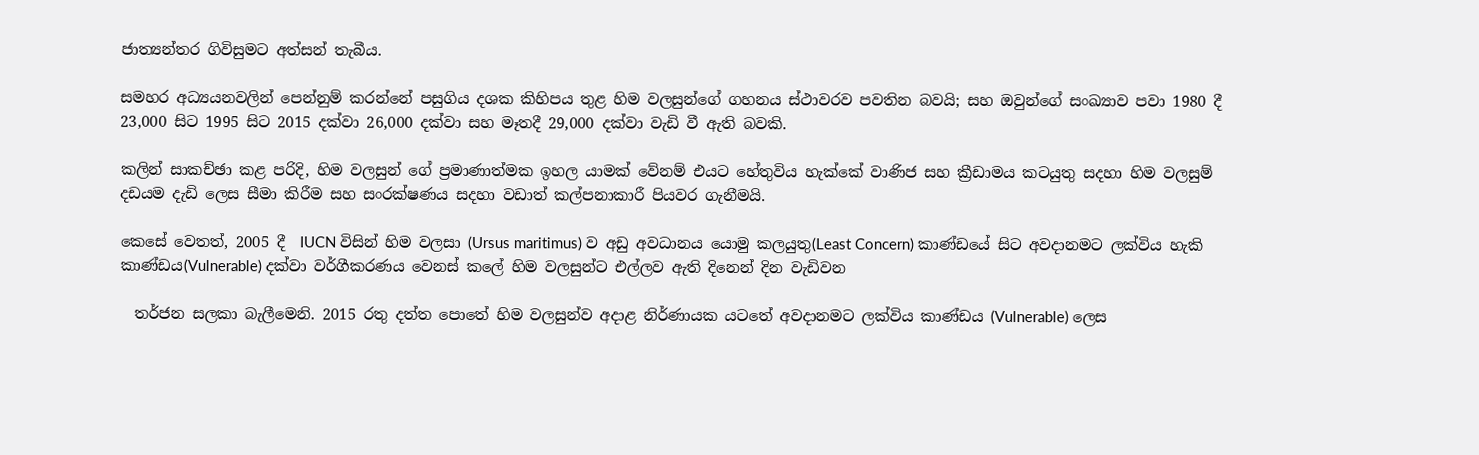ජාත්‍යන්තර ගිවිසුමට අත්සන් තැබීය.

සමහර අධ්‍යයනවලින් පෙන්නුම් කරන්නේ පසුගිය දශක කිහිපය තුළ හිම වලසුන්ගේ ගහනය ස්ථාවරව පවතින බවයි; සහ ඔවුන්ගේ සංඛ්‍යාව පවා 1980 දී 23,000 සිට 1995 සිට 2015 දක්වා 26,000 දක්වා සහ මෑතදී 29,000 දක්වා වැඩි වී ඇති බවකි.

කලින් සාකච්ඡා කළ පරිදි, හිම වලසුන් ගේ ප්‍රමාණාත්මක ඉහල යාමක් වේනම් එයට හේතුවිය හැක්කේ වාණිජ සහ ක්‍රීඩාමය කටයුතු සදහා හිම වලසුම් දඩයම දැඩි ලෙස සීමා කිරීම සහ සංරක්ෂණය සදහා වඩාත් කල්පනාකාරී පියවර ගැනීමයි.

කෙසේ වෙතත්, 2005 දී  IUCN විසින් හිම වලසා (Ursus maritimus) ව අඩු අවධානය යොමු කලයුතු(Least Concern) කාණ්ඩයේ සිට අවදානමට ලක්විය හැකි කාණ්ඩය(Vulnerable) දක්වා වර්ගීකරණය වෙනස් කලේ හිම වලසුන්ට එල්ලව ඇති දිනෙන් දින වැඩිවන

  තර්ජන සලකා බැලීමෙනි. 2015 රතු දත්ත පොතේ හිම වලසුන්ව අදාළ නිර්ණායක යටතේ අවදානමට ලක්විය කාණ්ඩය (Vulnerable) ලෙස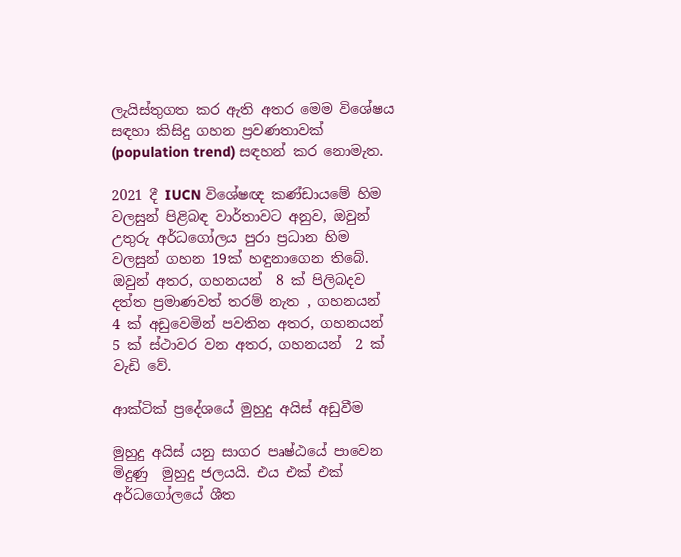ලැයිස්තුගත කර ඇති අතර මෙම විශේෂය සඳහා කිසිදු ගහන ප්‍රවණතාවක් (population trend) සඳහන් කර නොමැත.

2021 දී IUCN විශේෂඥ කණ්ඩායමේ හිම වලසුන් පිළිබඳ වාර්තාවට අනුව, ඔවුන් උතුරු අර්ධගෝලය පුරා ප්‍රධාන හිම වලසුන් ගහන 19ක් හඳුනාගෙන තිබේ. ඔවුන් අතර, ගහනයන්  8 ක් පිලිබදව දත්ත ප්‍රමාණවත් තරම් නැත , ගහනයන්  4 ක් අඩුවෙමින් පවතින අතර, ගහනයන්  5 ක් ස්ථාවර වන අතර, ගහනයන්  2 ක් වැඩි වේ.

ආක්ටික් ප්‍රදේශයේ මුහුදු අයිස් අඩුවීම

මුහුදු අයිස් යනු සාගර පෘෂ්ඨයේ පාවෙන මිදුණු  මුහුදු ජලයයි. එය එක් එක් අර්ධගෝලයේ ශීත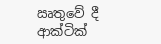ඍතුවේ දී ආක්ටික්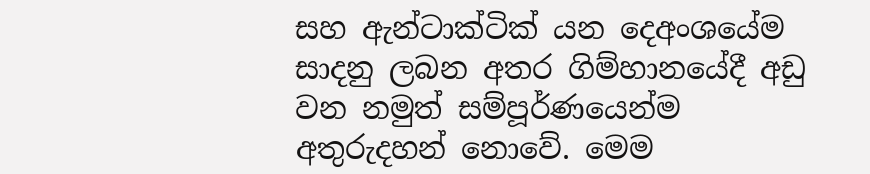සහ ඇන්ටාක්ටික් යන දෙඅංශයේම සාදනු ලබන අතර ගිම්හානයේදී අඩු වන නමුත් සම්පූර්ණයෙන්ම අතුරුදහන් නොවේ. මෙම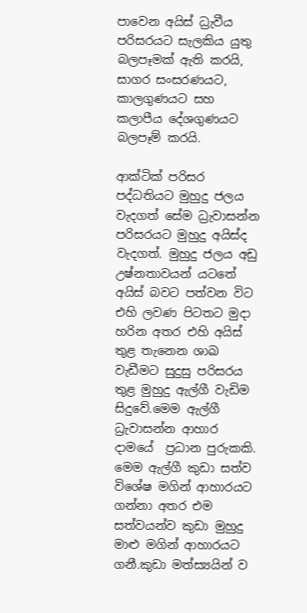පාවෙන අයිස් ධ්‍රැවීය පරිසරයට සැලකිය යුතු බලපෑමක් ඇති කරයි, සාගර සංසරණයට, කාලගුණයට සහ කලාපීය දේශගුණයට බලපෑම් කරයි.

ආක්ටික් පරිසර පද්ධතියට මුහුදු ජලය වැදගත් සේම ධ්‍රැවාසන්න පරිසරයට මුහුදු අයිස්ද වැදගත්. මුහුදු ජලය අඩු උෂ්නතාවයන් යටතේ  අයිස් බවට පත්වන විට එහි ලවණ පිටතට මුදා හරින අතර එහි අයිස් තුළ තැනෙන ශාඛ වැඩීමට සුදුසු පරිසරය තුළ මුහුදු ඇල්ගී වැඩිම සිදුවේ.මෙම ඇල්ගී ධ්‍රැවාසන්න ආහාර දාමයේ  ප්‍රධාන පුරුකකි. මෙම ඇල්ගී කුඩා සත්ව විශේෂ මගින් ආහාරයට ගන්නා අතර එම සත්වයන්ව කුඩා මුහුදු මාළු මගින් ආහාරයට ගනී.කුඩා මත්ස්‍යයින් ව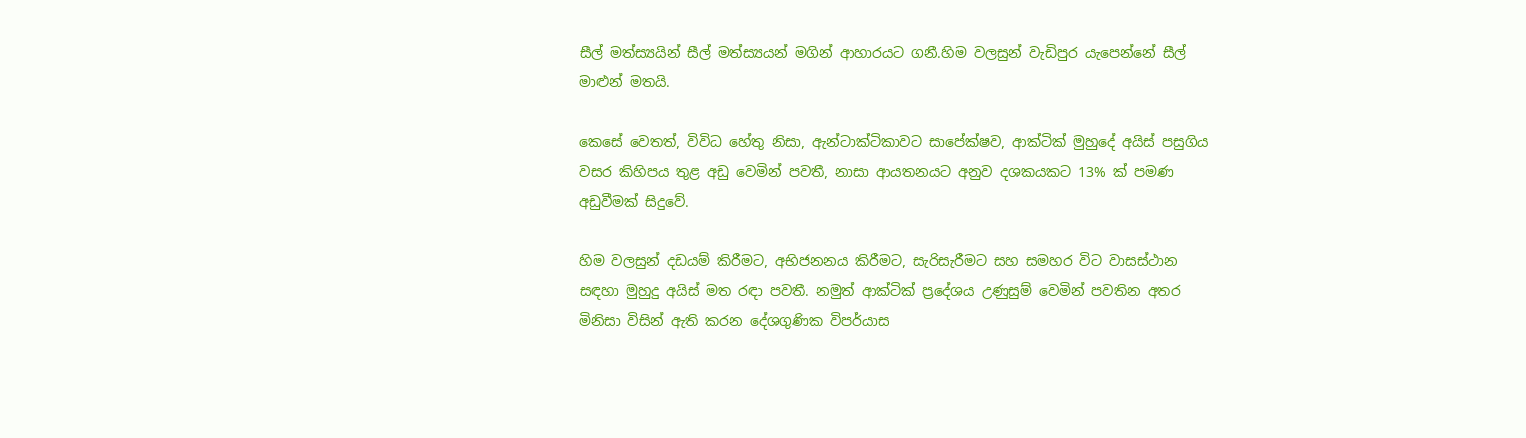සීල් මත්ස්‍යයින් සීල් මත්ස්‍යයන් මගින් ආහාරයට ගනී.හිම වලසුන් වැඩිපුර යැපෙන්නේ සීල් මාළුන් මතයි.

කෙසේ වෙතත්, විවිධ හේතු නිසා, ඇන්ටාක්ටිකාවට සාපේක්ෂව, ආක්ටික් මුහුදේ අයිස් පසුගිය වසර කිහිපය තුළ අඩු වෙමින් පවතී, නාසා ආයතනයට අනුව දශකයකට 13% ක් පමණ අඩුවීමක් සිදුවේ.

හිම වලසුන් දඩයම් කිරීමට, අභිජනනය කිරීමට, සැරිසැරීමට සහ සමහර විට වාසස්ථාන සඳහා මුහුදු අයිස් මත රඳා පවතී. නමුත් ආක්ටික් ප්‍රදේශය උණුසුම් වෙමින් පවතින අතර මිනිසා විසින් ඇති කරන දේශගුණික විපර්යාස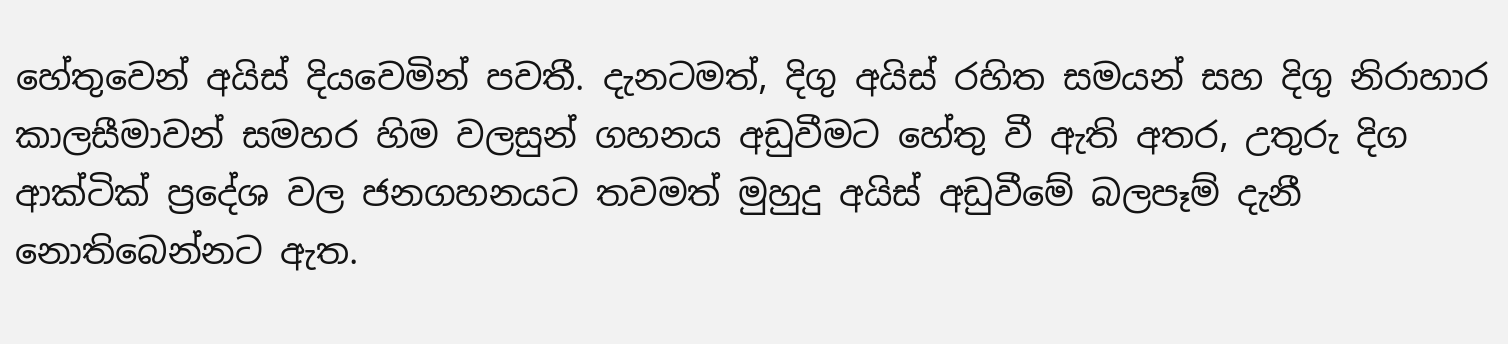හේතුවෙන් අයිස් දියවෙමින් පවතී. දැනටමත්, දිගු අයිස් රහිත සමයන් සහ දිගු නිරාහාර කාලසීමාවන් සමහර හිම වලසුන් ගහනය අඩුවීමට හේතු වී ඇති අතර, උතුරු දිග ආක්ටික් ප්‍රදේශ වල ජනගහනයට තවමත් මුහුදු අයිස් අඩුවීමේ බලපෑම් දැනී නොතිබෙන්නට ඇත.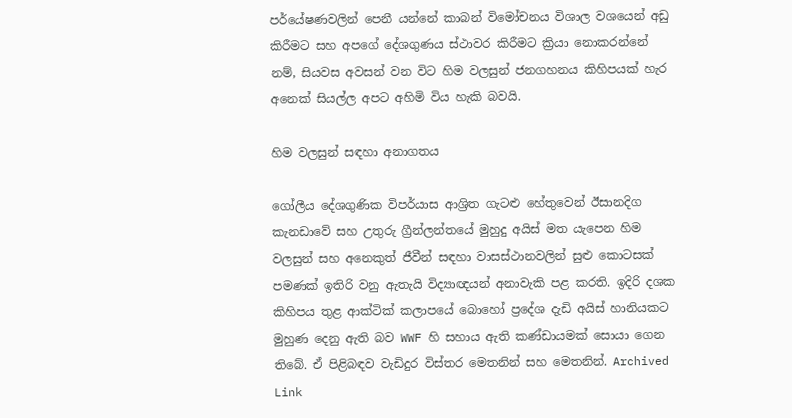පර්යේෂණවලින් පෙනී යන්නේ කාබන් විමෝචනය විශාල වශයෙන් අඩු කිරීමට සහ අපගේ දේශගුණය ස්ථාවර කිරීමට ක්‍රියා නොකරන්නේ නම්, සියවස අවසන් වන විට හිම වලසුන් ජනගහනය කිහිපයක් හැර අනෙක් සියල්ල අපට අහිමි විය හැකි බවයි.

හිම වලසුන් සඳහා අනාගතය

ගෝලීය දේශගුණික විපර්යාස ආශ්‍රිත ගැටළු හේතුවෙන් ඊසානදිග කැනඩාවේ සහ උතුරු ග්‍රීන්ලන්තයේ මුහුදු අයිස් මත යැපෙන හිම වලසුන් සහ අනෙකුත් ජීවීන් සඳහා වාසස්ථානවලින් සුළු කොටසක් පමණක් ඉතිරි වනු ඇතැයි විද්‍යාඥයන් අනාවැකි පළ කරති. ඉදිරි දශක කිහිපය තුළ ආක්ටික් කලාපයේ බොහෝ ප්‍රදේශ දැඩි අයිස් හානියකට  මුහුණ දෙනු ඇති බව WWF හි සහාය ඇති කණ්ඩායමක් සොයා ගෙන තිබේ. ඒ පිළිබඳව වැඩිදුර විස්තර මෙතනින් සහ මෙතනින්. Archived Link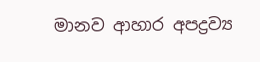මානව ආහාර අපද්‍රව්‍ය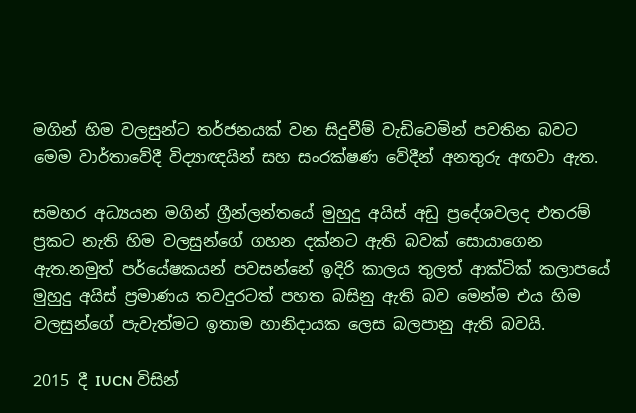මගින් හිම වලසුන්ට තර්ජනයක් වන සිදුවීම් වැඩිවෙමින් පවතින බවට  මෙම වාර්තාවේදී විද්‍යාඥයින් සහ සංරක්ෂණ වේදීන් අනතුරු අඟවා ඇත.

සමහර අධ්‍යයන මගින් ග්‍රීන්ලන්තයේ මුහුදු අයිස් අඩු ප්‍රදේශවලද එතරම් ප්‍රකට නැති හිම වලසුන්ගේ ගහන දක්නට ඇති බවක් සොයාගෙන ඇත.නමුත් පර්යේෂකයන් පවසන්නේ ඉදිරි කාලය තුලත් ආක්ටික් කලාපයේ මුහුදු අයිස් ප්‍රමාණය තවදුරටත් පහත බසිනු ඇති බව මෙන්ම එය හිම වලසුන්ගේ පැවැත්මට ඉතාම හානිදායක ලෙස බලපානු ඇති බවයි.

2015 දී IUCN විසින්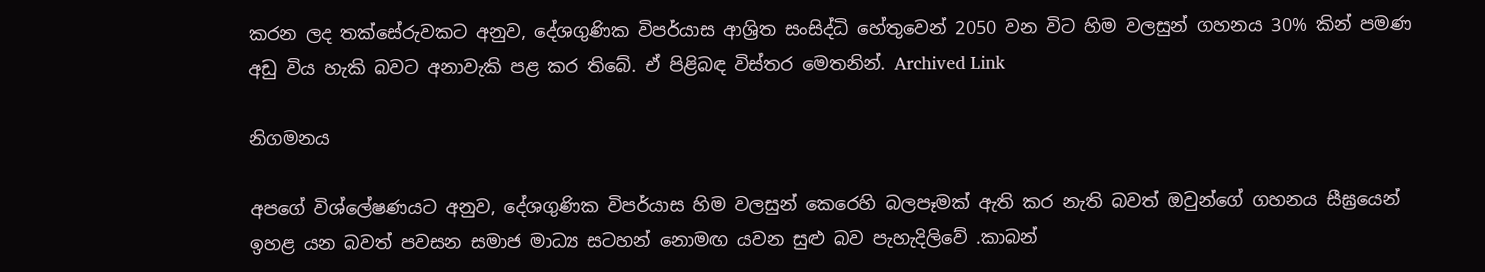කරන ලද තක්සේරුවකට අනුව, දේශගුණික විපර්යාස ආශ්‍රිත සංසිද්ධි හේතුවෙන් 2050 වන විට හිම වලසුන් ගහනය 30% කින් පමණ අඩු විය හැකි බවට අනාවැකි පළ කර තිබේ. ඒ පිළිබඳ විස්තර මෙතනින්. Archived Link

නිගමනය

අපගේ විශ්ලේෂණයට අනුව, දේශගුණික විපර්යාස හිම වලසුන් කෙරෙහි බලපෑමක් ඇති කර නැති බවත් ඔවුන්ගේ ගහනය සීඝ්‍රයෙන් ඉහළ යන බවත් පවසන සමාජ මාධ්‍ය සටහන් නොමඟ යවන සුළු බව පැහැදිලිවේ .කාබන්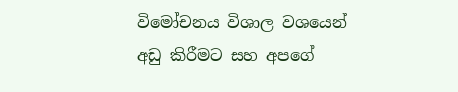විමෝචනය විශාල වශයෙන් අඩු කිරීමට සහ අපගේ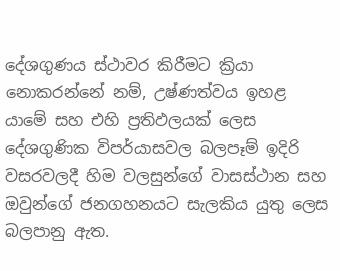දේශගුණය ස්ථාවර කිරීමට ක්‍රියා නොකරන්නේ නම්, උෂ්ණත්වය ඉහළ යාමේ සහ එහි ප්‍රතිඵලයක් ලෙස දේශගුණික විපර්යාසවල බලපෑම් ඉදිරි වසරවලදී හිම වලසුන්ගේ වාසස්ථාන සහ ඔවුන්ගේ ජනගහනයට සැලකිය යුතු ලෙස බලපානු ඇත.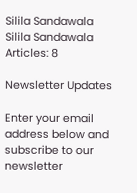Silila Sandawala
Silila Sandawala
Articles: 8

Newsletter Updates

Enter your email address below and subscribe to our newsletter